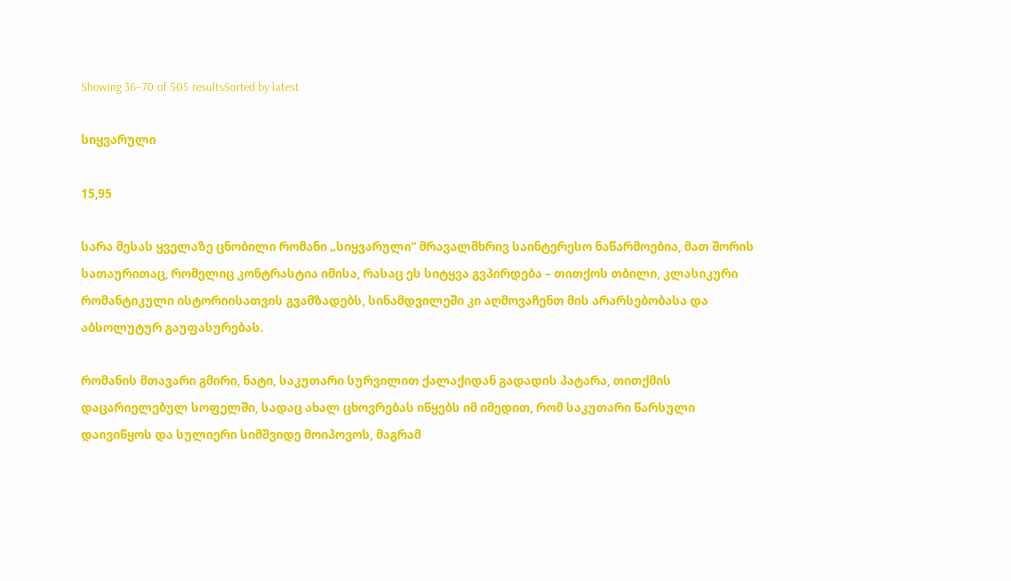Showing 36–70 of 505 resultsSorted by latest

სიყვარული

15,95

სარა მესას ყველაზე ცნობილი რომანი „სიყვარული“ მრავალმხრივ საინტერესო ნაწარმოებია, მათ შორის სათაურითაც, რომელიც კონტრასტია იმისა, რასაც ეს სიტყვა გვპირდება – თითქოს თბილი, კლასიკური რომანტიკული ისტორიისათვის გვამზადებს, სინამდვილეში კი აღმოვაჩენთ მის არარსებობასა და აბსოლუტურ გაუფასურებას.

რომანის მთავარი გმირი, ნატი, საკუთარი სურვილით ქალაქიდან გადადის პატარა, თითქმის დაცარიელებულ სოფელში, სადაც ახალ ცხოვრებას იწყებს იმ იმედით, რომ საკუთარი წარსული დაივიწყოს და სულიერი სიმშვიდე მოიპოვოს, მაგრამ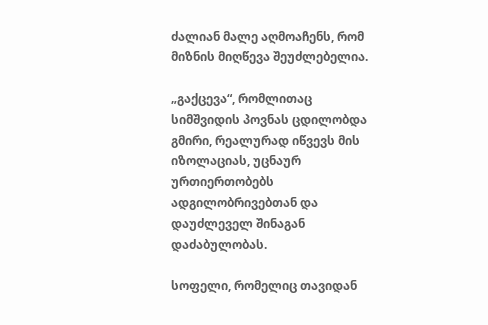ძალიან მალე აღმოაჩენს, რომ მიზნის მიღწევა შეუძლებელია.

„გაქცევა“, რომლითაც სიმშვიდის პოვნას ცდილობდა გმირი, რეალურად იწვევს მის იზოლაციას, უცნაურ ურთიერთობებს ადგილობრივებთან და დაუძლეველ შინაგან დაძაბულობას.

სოფელი, რომელიც თავიდან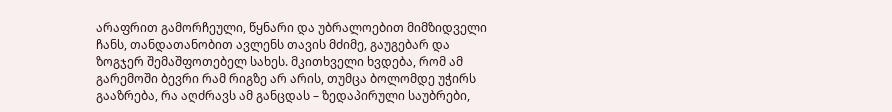არაფრით გამორჩეული, წყნარი და უბრალოებით მიმზიდველი ჩანს, თანდათანობით ავლენს თავის მძიმე, გაუგებარ და ზოგჯერ შემაშფოთებელ სახეს. მკითხველი ხვდება, რომ ამ გარემოში ბევრი რამ რიგზე არ არის, თუმცა ბოლომდე უჭირს გააზრება, რა აღძრავს ამ განცდას – ზედაპირული საუბრები,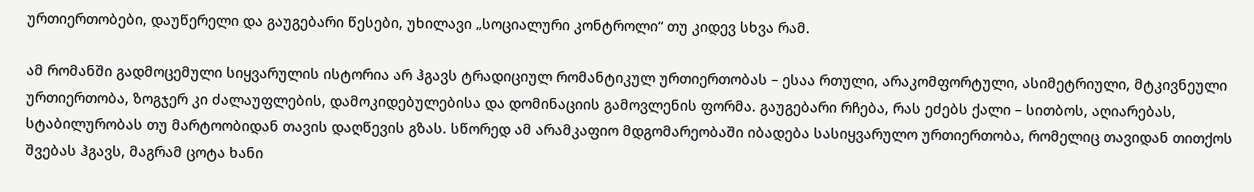ურთიერთობები, დაუწერელი და გაუგებარი წესები, უხილავი „სოციალური კონტროლი“ თუ კიდევ სხვა რამ.

ამ რომანში გადმოცემული სიყვარულის ისტორია არ ჰგავს ტრადიციულ რომანტიკულ ურთიერთობას – ესაა რთული, არაკომფორტული, ასიმეტრიული, მტკივნეული ურთიერთობა, ზოგჯერ კი ძალაუფლების, დამოკიდებულებისა და დომინაციის გამოვლენის ფორმა. გაუგებარი რჩება, რას ეძებს ქალი – სითბოს, აღიარებას, სტაბილურობას თუ მარტოობიდან თავის დაღწევის გზას. სწორედ ამ არამკაფიო მდგომარეობაში იბადება სასიყვარულო ურთიერთობა, რომელიც თავიდან თითქოს შვებას ჰგავს, მაგრამ ცოტა ხანი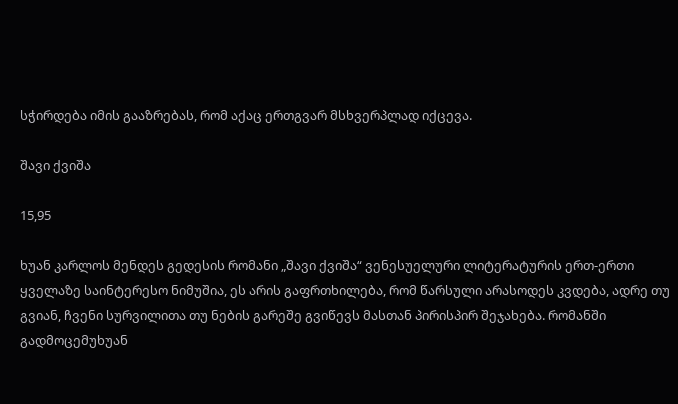სჭირდება იმის გააზრებას, რომ აქაც ერთგვარ მსხვერპლად იქცევა.

შავი ქვიშა

15,95

ხუან კარლოს მენდეს გედესის რომანი „შავი ქვიშა“ ვენესუელური ლიტერატურის ერთ-ერთი ყველაზე საინტერესო ნიმუშია, ეს არის გაფრთხილება, რომ წარსული არასოდეს კვდება, ადრე თუ გვიან, ჩვენი სურვილითა თუ ნების გარეშე გვიწევს მასთან პირისპირ შეჯახება. რომანში გადმოცემუხუან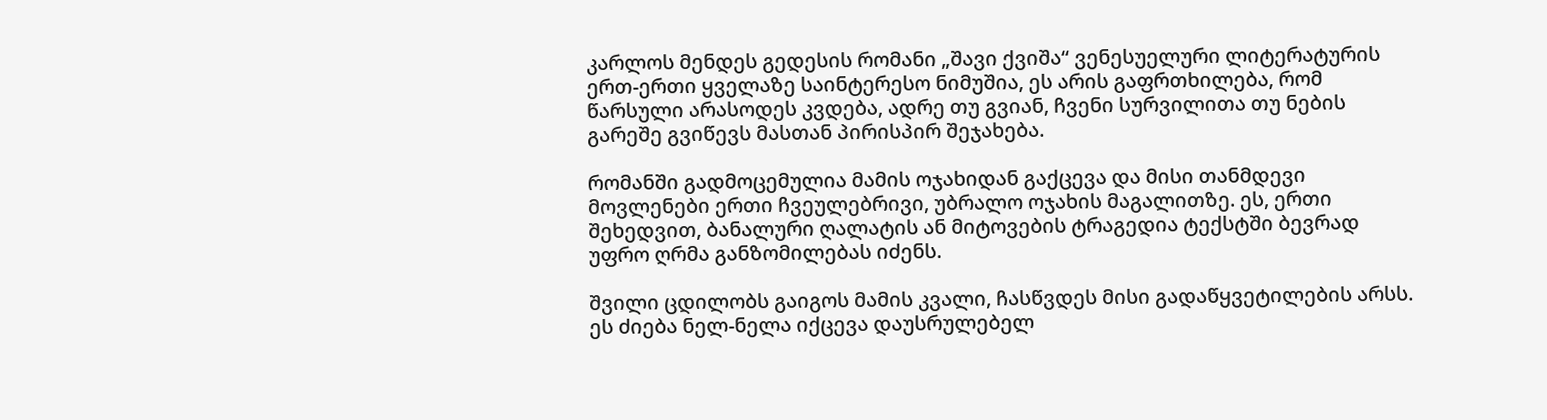კარლოს მენდეს გედესის რომანი „შავი ქვიშა“ ვენესუელური ლიტერატურის ერთ-ერთი ყველაზე საინტერესო ნიმუშია, ეს არის გაფრთხილება, რომ წარსული არასოდეს კვდება, ადრე თუ გვიან, ჩვენი სურვილითა თუ ნების გარეშე გვიწევს მასთან პირისპირ შეჯახება.

რომანში გადმოცემულია მამის ოჯახიდან გაქცევა და მისი თანმდევი მოვლენები ერთი ჩვეულებრივი, უბრალო ოჯახის მაგალითზე. ეს, ერთი შეხედვით, ბანალური ღალატის ან მიტოვების ტრაგედია ტექსტში ბევრად უფრო ღრმა განზომილებას იძენს.

შვილი ცდილობს გაიგოს მამის კვალი, ჩასწვდეს მისი გადაწყვეტილების არსს. ეს ძიება ნელ-ნელა იქცევა დაუსრულებელ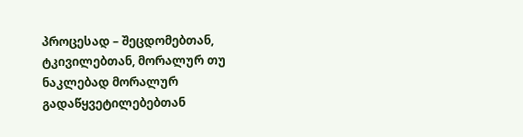პროცესად – შეცდომებთან, ტკივილებთან, მორალურ თუ ნაკლებად მორალურ გადაწყვეტილებებთან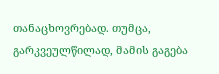თანაცხოვრებად. თუმცა, გარკვეულწილად, მამის გაგება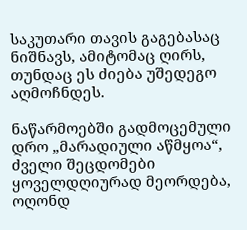საკუთარი თავის გაგებასაც ნიშნავს, ამიტომაც ღირს, თუნდაც ეს ძიება უშედეგო აღმოჩნდეს.

ნაწარმოებში გადმოცემული დრო „მარადიული აწმყოა“, ძველი შეცდომები ყოველდღიურად მეორდება, ოღონდ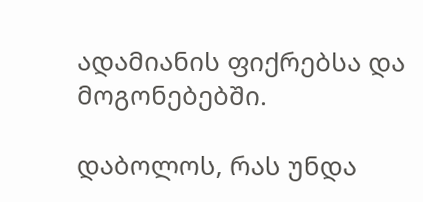ადამიანის ფიქრებსა და მოგონებებში.

დაბოლოს, რას უნდა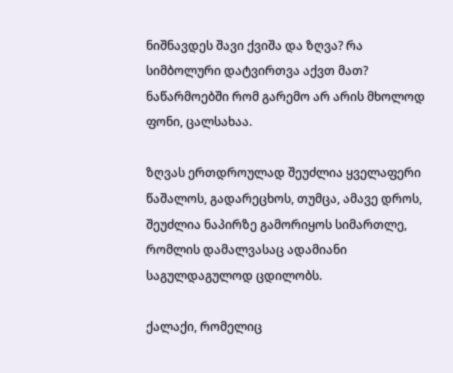ნიშნავდეს შავი ქვიშა და ზღვა? რა სიმბოლური დატვირთვა აქვთ მათ? ნაწარმოებში რომ გარემო არ არის მხოლოდ ფონი, ცალსახაა.

ზღვას ერთდროულად შეუძლია ყველაფერი წაშალოს, გადარეცხოს, თუმცა, ამავე დროს, შეუძლია ნაპირზე გამორიყოს სიმართლე, რომლის დამალვასაც ადამიანი საგულდაგულოდ ცდილობს.

ქალაქი, რომელიც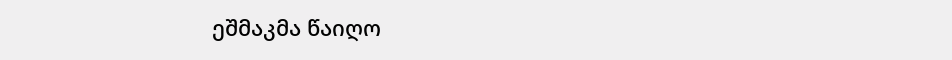ეშმაკმა წაიღო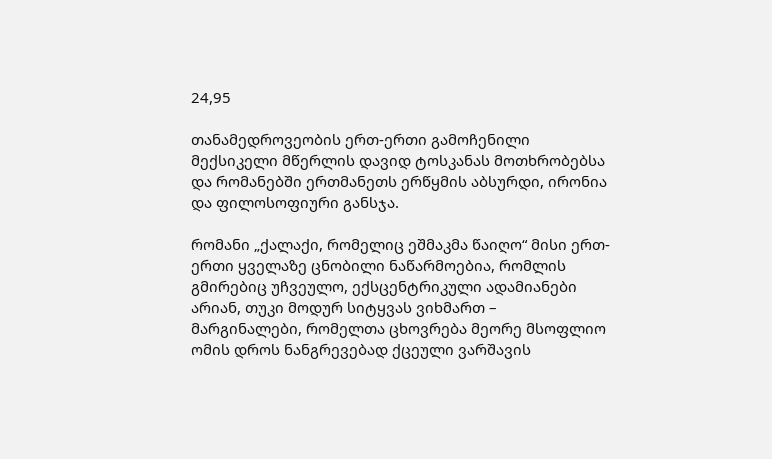24,95

თანამედროვეობის ერთ-ერთი გამოჩენილი მექსიკელი მწერლის დავიდ ტოსკანას მოთხრობებსა და რომანებში ერთმანეთს ერწყმის აბსურდი, ირონია და ფილოსოფიური განსჯა.

რომანი „ქალაქი, რომელიც ეშმაკმა წაიღო“ მისი ერთ-ერთი ყველაზე ცნობილი ნაწარმოებია, რომლის გმირებიც უჩვეულო, ექსცენტრიკული ადამიანები არიან, თუკი მოდურ სიტყვას ვიხმართ – მარგინალები, რომელთა ცხოვრება მეორე მსოფლიო ომის დროს ნანგრევებად ქცეული ვარშავის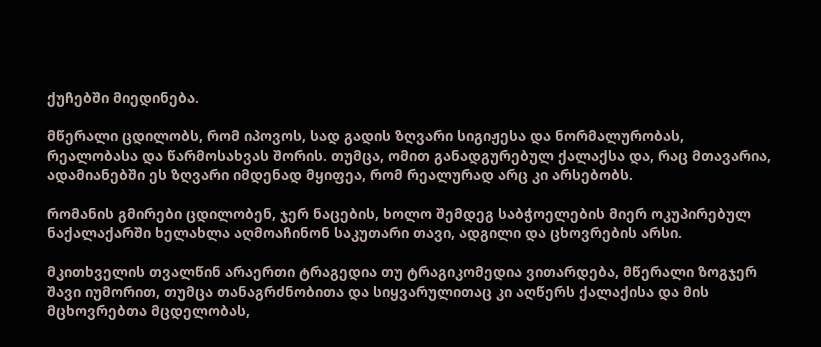ქუჩებში მიედინება.

მწერალი ცდილობს, რომ იპოვოს, სად გადის ზღვარი სიგიჟესა და ნორმალურობას, რეალობასა და წარმოსახვას შორის. თუმცა, ომით განადგურებულ ქალაქსა და, რაც მთავარია, ადამიანებში ეს ზღვარი იმდენად მყიფეა, რომ რეალურად არც კი არსებობს.

რომანის გმირები ცდილობენ, ჯერ ნაცების, ხოლო შემდეგ საბჭოელების მიერ ოკუპირებულ ნაქალაქარში ხელახლა აღმოაჩინონ საკუთარი თავი, ადგილი და ცხოვრების არსი.

მკითხველის თვალწინ არაერთი ტრაგედია თუ ტრაგიკომედია ვითარდება, მწერალი ზოგჯერ შავი იუმორით, თუმცა თანაგრძნობითა და სიყვარულითაც კი აღწერს ქალაქისა და მის მცხოვრებთა მცდელობას,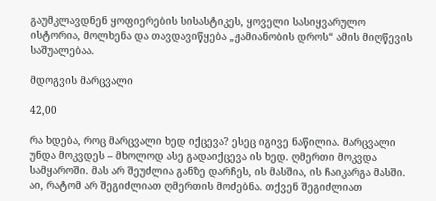გაუმკლავდნენ ყოფიერების სისასტიკეს, ყოველი სასიყვარულო ისტორია, მოლხენა და თავდავიწყება „ჟამიანობის დროს“ ამის მიღწევის საშუალებაა.

მდოგვის მარცვალი

42,00

რა ხდება, როც მარცვალი ხედ იქცევა? ესეც იგივე ნაწილია. მარცვალი უნდა მოკვდეს – მხოლოდ ასე გადაიქცევა ის ხედ. ღმერთი მოკვდა სამყაროში. მას არ შეუძლია განზე დარჩეს, ის მასშია, ის ჩაიკარგა მასში. აი, რატომ არ შეგიძლიათ ღმერთის მოძებნა. თქვენ შეგიძლიათ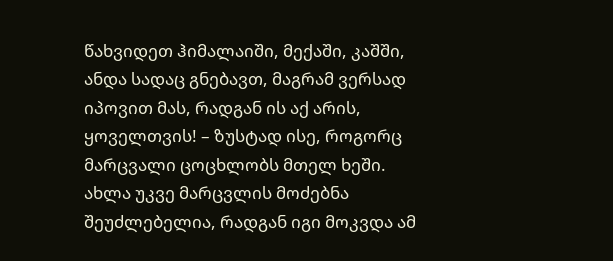წახვიდეთ ჰიმალაიში, მექაში, კაშში, ანდა სადაც გნებავთ, მაგრამ ვერსად იპოვით მას, რადგან ის აქ არის, ყოველთვის! – ზუსტად ისე, როგორც მარცვალი ცოცხლობს მთელ ხეში. ახლა უკვე მარცვლის მოძებნა შეუძლებელია, რადგან იგი მოკვდა ამ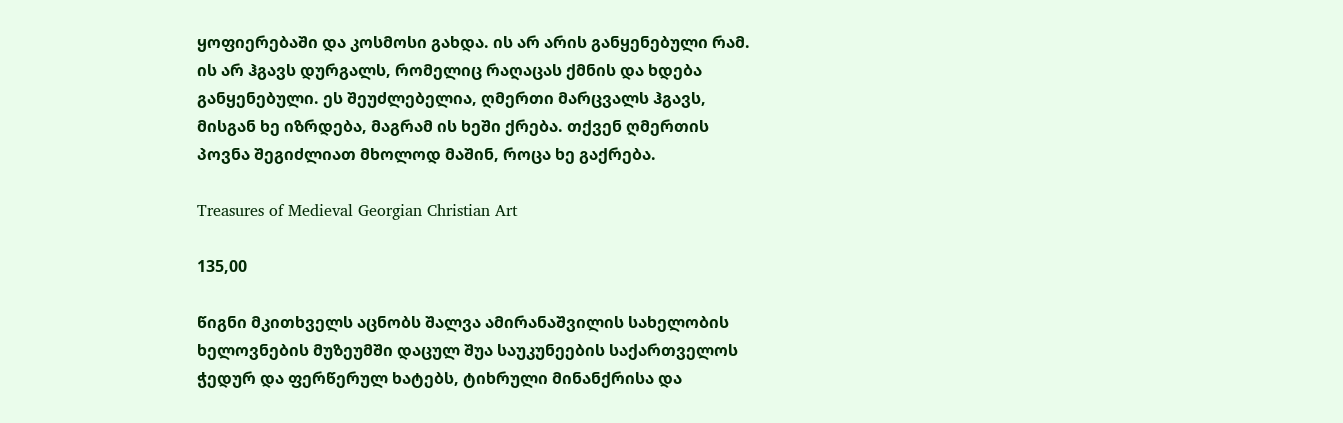ყოფიერებაში და კოსმოსი გახდა. ის არ არის განყენებული რამ. ის არ ჰგავს დურგალს, რომელიც რაღაცას ქმნის და ხდება განყენებული. ეს შეუძლებელია, ღმერთი მარცვალს ჰგავს, მისგან ხე იზრდება, მაგრამ ის ხეში ქრება. თქვენ ღმერთის პოვნა შეგიძლიათ მხოლოდ მაშინ, როცა ხე გაქრება.

Treasures of Medieval Georgian Christian Art

135,00

წიგნი მკითხველს აცნობს შალვა ამირანაშვილის სახელობის ხელოვნების მუზეუმში დაცულ შუა საუკუნეების საქართველოს ჭედურ და ფერწერულ ხატებს, ტიხრული მინანქრისა და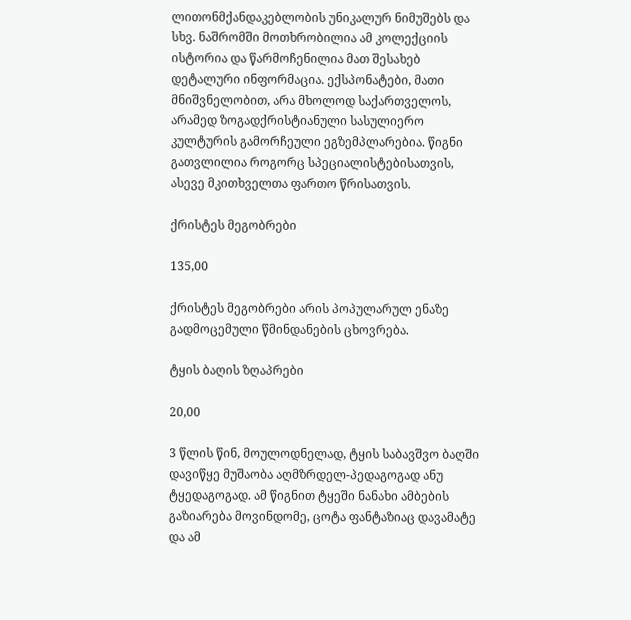ლითონმქანდაკებლობის უნიკალურ ნიმუშებს და სხვ. ნაშრომში მოთხრობილია ამ კოლექციის ისტორია და წარმოჩენილია მათ შესახებ დეტალური ინფორმაცია. ექსპონატები, მათი მნიშვნელობით, არა მხოლოდ საქართველოს, არამედ ზოგადქრისტიანული სასულიერო კულტურის გამორჩეული ეგზემპლარებია. წიგნი გათვლილია როგორც სპეციალისტებისათვის, ასევე მკითხველთა ფართო წრისათვის.

ქრისტეს მეგობრები

135,00

ქრისტეს მეგობრები არის პოპულარულ ენაზე გადმოცემული წმინდანების ცხოვრება.

ტყის ბაღის ზღაპრები

20,00

3 წლის წინ, მოულოდნელად, ტყის საბავშვო ბაღში დავიწყე მუშაობა აღმზრდელ-პედაგოგად ანუ ტყედაგოგად. ამ წიგნით ტყეში ნანახი ამბების გაზიარება მოვინდომე, ცოტა ფანტაზიაც დავამატე და ამ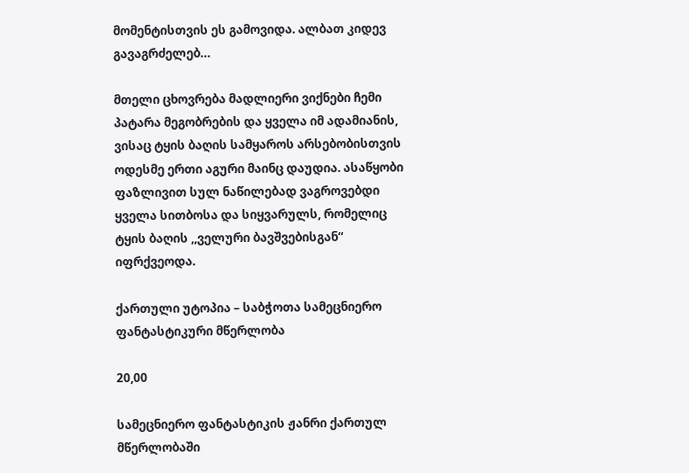მომენტისთვის ეს გამოვიდა. ალბათ კიდევ გავაგრძელებ…

მთელი ცხოვრება მადლიერი ვიქნები ჩემი პატარა მეგობრების და ყველა იმ ადამიანის, ვისაც ტყის ბაღის სამყაროს არსებობისთვის ოდესმე ერთი აგური მაინც დაუდია. ასაწყობი ფაზლივით სულ ნაწილებად ვაგროვებდი ყველა სითბოსა და სიყვარულს, რომელიც ტყის ბაღის ,,ველური ბავშვებისგან“ იფრქვეოდა.

ქართული უტოპია – საბჭოთა სამეცნიერო ფანტასტიკური მწერლობა

20,00

სამეცნიერო ფანტასტიკის ჟანრი ქართულ მწერლობაში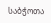საბჭოთა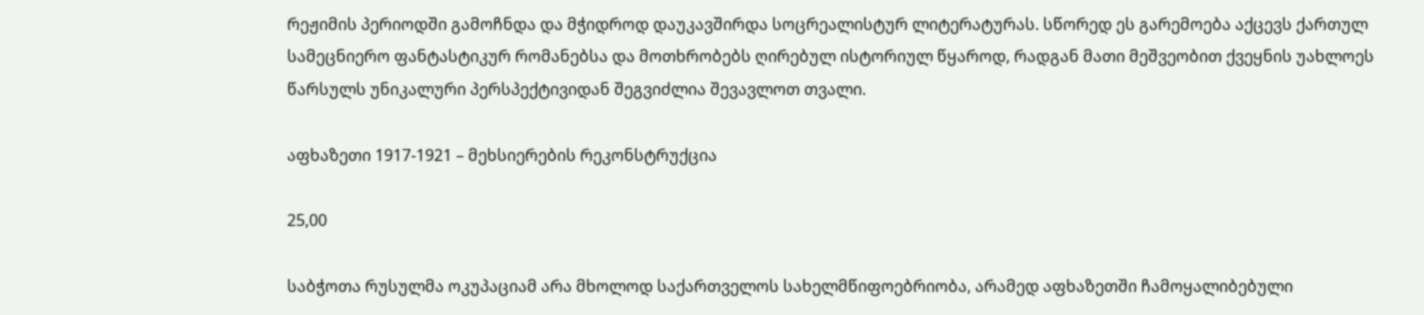რეჟიმის პერიოდში გამოჩნდა და მჭიდროდ დაუკავშირდა სოცრეალისტურ ლიტერატურას. სწორედ ეს გარემოება აქცევს ქართულ სამეცნიერო ფანტასტიკურ რომანებსა და მოთხრობებს ღირებულ ისტორიულ წყაროდ, რადგან მათი მეშვეობით ქვეყნის უახლოეს წარსულს უნიკალური პერსპექტივიდან შეგვიძლია შევავლოთ თვალი.

აფხაზეთი 1917-1921 – მეხსიერების რეკონსტრუქცია

25,00

საბჭოთა რუსულმა ოკუპაციამ არა მხოლოდ საქართველოს სახელმწიფოებრიობა, არამედ აფხაზეთში ჩამოყალიბებული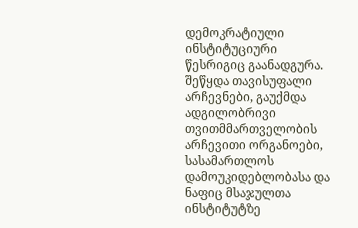დემოკრატიული ინსტიტუციური წესრიგიც გაანადგურა. შეწყდა თავისუფალი არჩევნები, გაუქმდა ადგილობრივი თვითმმართველობის არჩევითი ორგანოები, სასამართლოს დამოუკიდებლობასა და ნაფიც მსაჯულთა ინსტიტუტზე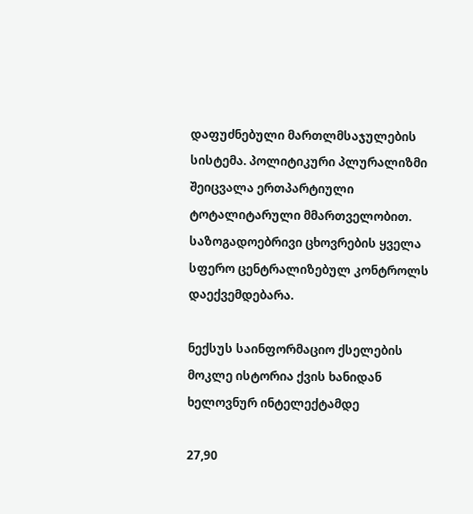დაფუძნებული მართლმსაჯულების სისტემა. პოლიტიკური პლურალიზმი შეიცვალა ერთპარტიული ტოტალიტარული მმართველობით. საზოგადოებრივი ცხოვრების ყველა სფერო ცენტრალიზებულ კონტროლს დაექვემდებარა.

ნექსუს საინფორმაციო ქსელების მოკლე ისტორია ქვის ხანიდან ხელოვნურ ინტელექტამდე

27,90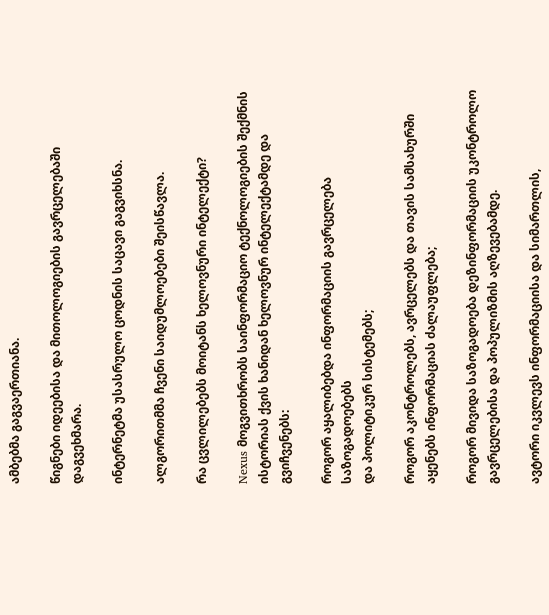ამბებმა გაგვაერთიანა.

წიგნები იდეებისა და მითოლოგიების გავრცელებაში დაგვეხმარა.

ინტერნეტმა უსასრულო ცოდნის საცავი გაგვიხსნა.

ალგორითმმა ჩვენი საიდუმლოებები შეისწავლა.

რა ცვლილებებს მოიტანს ხელოვნური ინტელექტი?

Nexus მოგვითხრობს საინფორმაციო ტექნოლოგიების შექმნის ისტორიას ქვის ხანიდან ხელოვნურ ინტელექტამდე და გვიჩვენებს:

როგორ აყალიბებდა ინფორმაციის გავრცელება საზოგადოებებს
და პოლიტიკურ სისტემებს;

როგორ აკონტროლებს, ავრცელებს და თავის სამსახურში აყენებს ინფორმაციას ძალაუფლება;

როგორ მივიდა საზოგადოება დეზინფორმაციის უკონტროლო გავრცელებისა და პოპულიზმის აღზევებამდე.

ავტორი იკვლევს ინფორმაციისა და სიმართლის,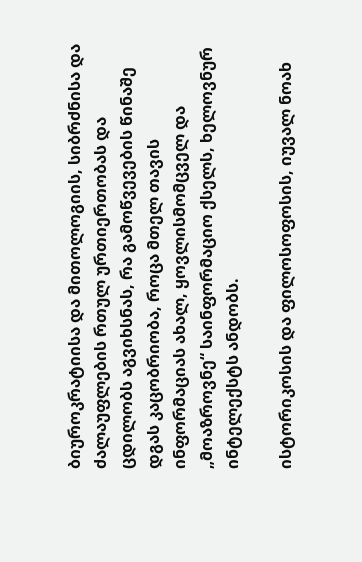ბიუროკრატიისა და მითოლოგიის, სიბრძნისა და ძალაუფლების რთულ ურთიერთობას და ცდილობს აგვიხსნას, რა გამოწვევების წინაშე დგას კაცობრიობა, როცა მთელ თავის ინფორმაციას ახალ, ყოვლისმომცველ და „მოაზროვნე“ საინფორმაციო ქსელს, ხელოვნურ ინტელექსტს ანდობს.

ისტორიკოსის და ფილოსოფოსის, იუვალ ნოახ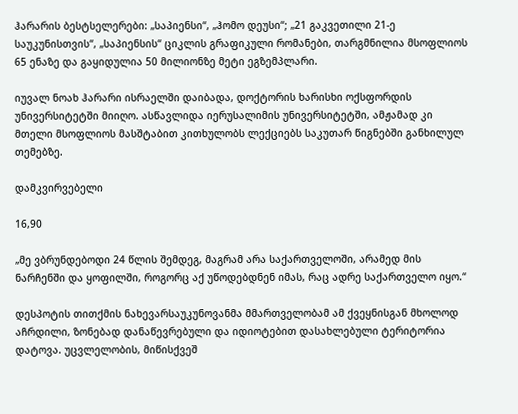ჰარარის ბესტსელერები: „საპიენსი“, „ჰომო დეუსი“; „21 გაკვეთილი 21-ე საუკუნისთვის“, „საპიენსის“ ციკლის გრაფიკული რომანები, თარგმნილია მსოფლიოს 65 ენაზე და გაყიდულია 50 მილიონზე მეტი ეგზემპლარი.

იუვალ ნოახ ჰარარი ისრაელში დაიბადა, დოქტორის ხარისხი ოქსფორდის უნივერსიტეტში მიიღო. ასწავლიდა იერუსალიმის უნივერსიტეტში, ამჟამად კი მთელი მსოფლიოს მასშტაბით კითხულობს ლექციებს საკუთარ წიგნებში განხილულ თემებზე.

დამკვირვებელი

16,90

„მე ვბრუნდებოდი 24 წლის შემდეგ, მაგრამ არა საქართველოში, არამედ მის ნარჩენში და ყოფილში, როგორც აქ უწოდებდნენ იმას, რაც ადრე საქართველო იყო.“

დესპოტის თითქმის ნახევარსაუკუნოვანმა მმართველობამ ამ ქვეყნისგან მხოლოდ აჩრდილი, ზონებად დანაწევრებული და იდიოტებით დასახლებული ტერიტორია დატოვა. უცვლელობის, მიწისქვეშ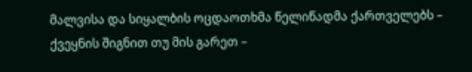მალვისა და სიყალბის ოცდაოთხმა წელიწადმა ქართველებს – ქვეყნის შიგნით თუ მის გარეთ –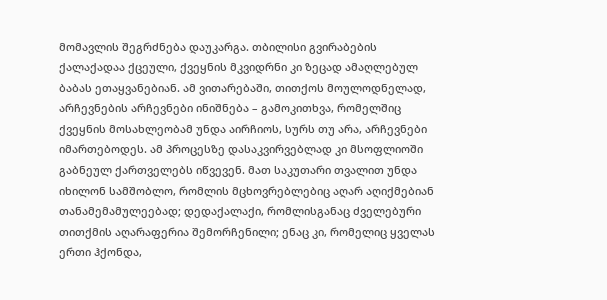მომავლის შეგრძნება დაუკარგა. თბილისი გვირაბების ქალაქადაა ქცეული, ქვეყნის მკვიდრნი კი ზეცად ამაღლებულ ბაბას ეთაყვანებიან. ამ ვითარებაში, თითქოს მოულოდნელად, არჩევნების არჩევნები ინიშნება – გამოკითხვა, რომელშიც ქვეყნის მოსახლეობამ უნდა აირჩიოს, სურს თუ არა, არჩევნები იმართებოდეს. ამ პროცესზე დასაკვირვებლად კი მსოფლიოში გაბნეულ ქართველებს იწვევენ. მათ საკუთარი თვალით უნდა იხილონ სამშობლო, რომლის მცხოვრებლებიც აღარ აღიქმებიან თანამემამულეებად; დედაქალაქი, რომლისგანაც ძველებური თითქმის აღარაფერია შემორჩენილი; ენაც კი, რომელიც ყველას ერთი ჰქონდა,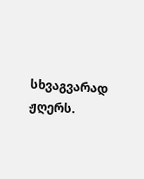სხვაგვარად ჟღერს.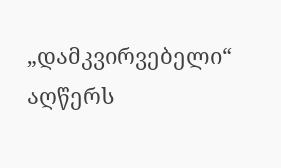„დამკვირვებელი“ აღწერს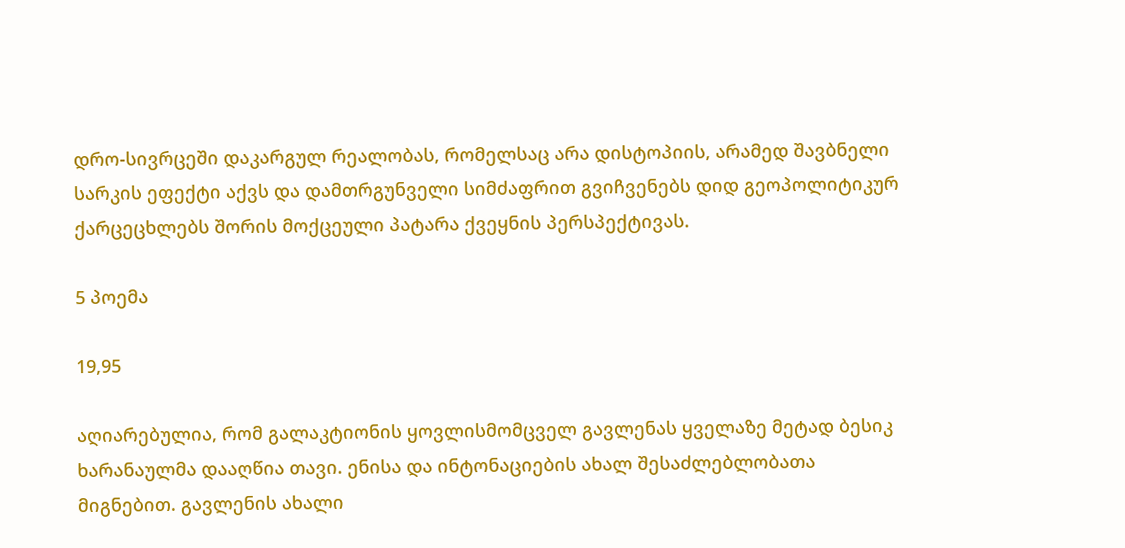დრო-სივრცეში დაკარგულ რეალობას, რომელსაც არა დისტოპიის, არამედ შავბნელი სარკის ეფექტი აქვს და დამთრგუნველი სიმძაფრით გვიჩვენებს დიდ გეოპოლიტიკურ ქარცეცხლებს შორის მოქცეული პატარა ქვეყნის პერსპექტივას.

5 პოემა

19,95

აღიარებულია, რომ გალაკტიონის ყოვლისმომცველ გავლენას ყველაზე მეტად ბესიკ ხარანაულმა დააღწია თავი. ენისა და ინტონაციების ახალ შესაძლებლობათა მიგნებით. გავლენის ახალი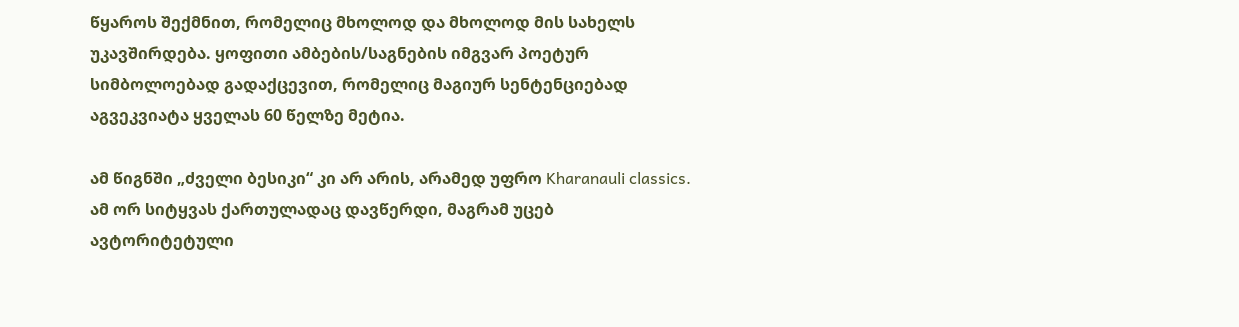წყაროს შექმნით, რომელიც მხოლოდ და მხოლოდ მის სახელს უკავშირდება. ყოფითი ამბების/საგნების იმგვარ პოეტურ სიმბოლოებად გადაქცევით, რომელიც მაგიურ სენტენციებად აგვეკვიატა ყველას 60 წელზე მეტია.

ამ წიგნში „ძველი ბესიკი“ კი არ არის, არამედ უფრო Kharanauli classics. ამ ორ სიტყვას ქართულადაც დავწერდი, მაგრამ უცებ ავტორიტეტული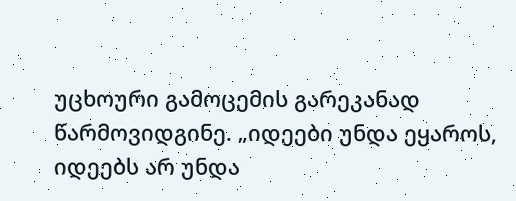უცხოური გამოცემის გარეკანად წარმოვიდგინე. „იდეები უნდა ეყაროს, იდეებს არ უნდა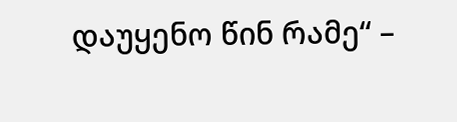დაუყენო წინ რამე“ –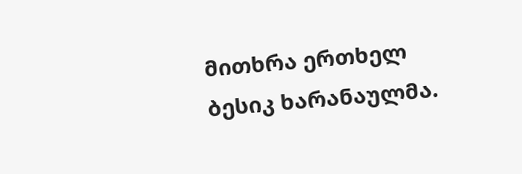მითხრა ერთხელ ბესიკ ხარანაულმა.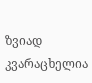ზვიად კვარაცხელია